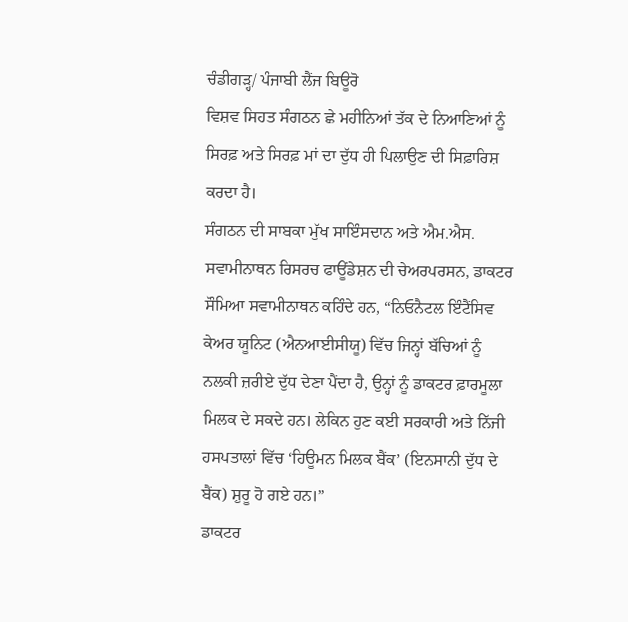ਚੰਡੀਗੜ੍ਹ/ ਪੰਜਾਬੀ ਲੈਂਜ ਬਿਊਰੋ
ਵਿਸ਼ਵ ਸਿਹਤ ਸੰਗਠਨ ਛੇ ਮਹੀਨਿਆਂ ਤੱਕ ਦੇ ਨਿਆਣਿਆਂ ਨੂੰ ਸਿਰਫ਼ ਅਤੇ ਸਿਰਫ਼ ਮਾਂ ਦਾ ਦੁੱਧ ਹੀ ਪਿਲਾਉਣ ਦੀ ਸਿਫ਼ਾਰਿਸ਼ ਕਰਦਾ ਹੈ।
ਸੰਗਠਨ ਦੀ ਸਾਬਕਾ ਮੁੱਖ ਸਾਇੰਸਦਾਨ ਅਤੇ ਐਮ.ਐਸ. ਸਵਾਮੀਨਾਥਨ ਰਿਸਰਚ ਫਾਊਂਡੇਸ਼ਨ ਦੀ ਚੇਅਰਪਰਸਨ, ਡਾਕਟਰ ਸੌਮਿਆ ਸਵਾਮੀਨਾਥਨ ਕਹਿੰਦੇ ਹਨ, “ਨਿਓਨੈਟਲ ਇੰਟੈਂਸਿਵ ਕੇਅਰ ਯੂਨਿਟ (ਐਨਆਈਸੀਯੂ) ਵਿੱਚ ਜਿਨ੍ਹਾਂ ਬੱਚਿਆਂ ਨੂੰ ਨਲਕੀ ਜ਼ਰੀਏ ਦੁੱਧ ਦੇਣਾ ਪੈਂਦਾ ਹੈ, ਉਨ੍ਹਾਂ ਨੂੰ ਡਾਕਟਰ ਫ਼ਾਰਮੂਲਾ ਮਿਲਕ ਦੇ ਸਕਦੇ ਹਨ। ਲੇਕਿਨ ਹੁਣ ਕਈ ਸਰਕਾਰੀ ਅਤੇ ਨਿੱਜੀ ਹਸਪਤਾਲਾਂ ਵਿੱਚ ‘ਹਿਊਮਨ ਮਿਲਕ ਬੈਂਕ’ (ਇਨਸਾਨੀ ਦੁੱਧ ਦੇ ਬੈਂਕ) ਸ਼ੁਰੂ ਹੋ ਗਏ ਹਨ।”
ਡਾਕਟਰ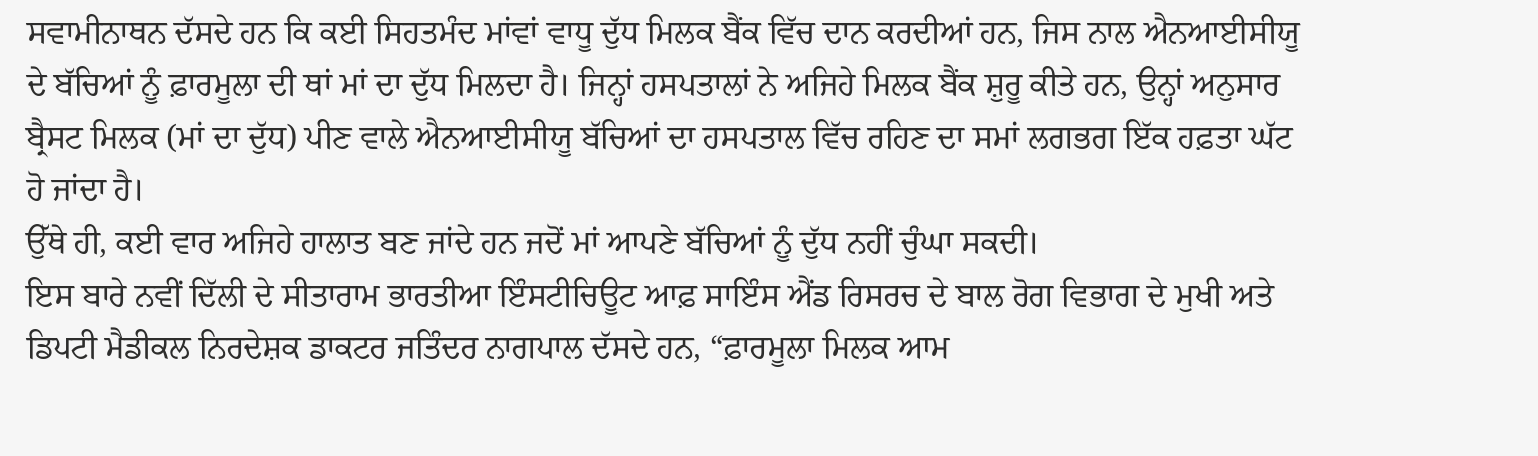ਸਵਾਮੀਨਾਥਨ ਦੱਸਦੇ ਹਨ ਕਿ ਕਈ ਸਿਹਤਮੰਦ ਮਾਂਵਾਂ ਵਾਧੂ ਦੁੱਧ ਮਿਲਕ ਬੈਂਕ ਵਿੱਚ ਦਾਨ ਕਰਦੀਆਂ ਹਨ, ਜਿਸ ਨਾਲ ਐਨਆਈਸੀਯੂ ਦੇ ਬੱਚਿਆਂ ਨੂੰ ਫ਼ਾਰਮੂਲਾ ਦੀ ਥਾਂ ਮਾਂ ਦਾ ਦੁੱਧ ਮਿਲਦਾ ਹੈ। ਜਿਨ੍ਹਾਂ ਹਸਪਤਾਲਾਂ ਨੇ ਅਜਿਹੇ ਮਿਲਕ ਬੈਂਕ ਸ਼ੁਰੂ ਕੀਤੇ ਹਨ, ਉਨ੍ਹਾਂ ਅਨੁਸਾਰ ਬ੍ਰੈਸਟ ਮਿਲਕ (ਮਾਂ ਦਾ ਦੁੱਧ) ਪੀਣ ਵਾਲੇ ਐਨਆਈਸੀਯੂ ਬੱਚਿਆਂ ਦਾ ਹਸਪਤਾਲ ਵਿੱਚ ਰਹਿਣ ਦਾ ਸਮਾਂ ਲਗਭਗ ਇੱਕ ਹਫ਼ਤਾ ਘੱਟ ਹੋ ਜਾਂਦਾ ਹੈ।
ਉੱਥੇ ਹੀ, ਕਈ ਵਾਰ ਅਜਿਹੇ ਹਾਲਾਤ ਬਣ ਜਾਂਦੇ ਹਨ ਜਦੋਂ ਮਾਂ ਆਪਣੇ ਬੱਚਿਆਂ ਨੂੰ ਦੁੱਧ ਨਹੀਂ ਚੁੰਘਾ ਸਕਦੀ।
ਇਸ ਬਾਰੇ ਨਵੀਂ ਦਿੱਲੀ ਦੇ ਸੀਤਾਰਾਮ ਭਾਰਤੀਆ ਇੰਸਟੀਚਿਊਟ ਆਫ਼ ਸਾਇੰਸ ਐਂਡ ਰਿਸਰਚ ਦੇ ਬਾਲ ਰੋਗ ਵਿਭਾਗ ਦੇ ਮੁਖੀ ਅਤੇ ਡਿਪਟੀ ਮੈਡੀਕਲ ਨਿਰਦੇਸ਼ਕ ਡਾਕਟਰ ਜਤਿੰਦਰ ਨਾਗਪਾਲ ਦੱਸਦੇ ਹਨ, “ਫ਼ਾਰਮੂਲਾ ਮਿਲਕ ਆਮ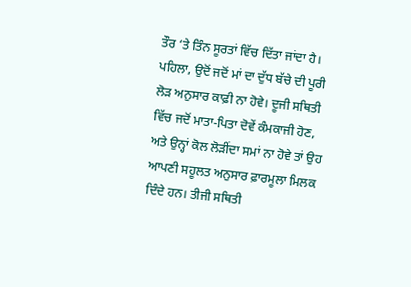ਤੌਰ ‘ਤੇ ਤਿੰਨ ਸੂਰਤਾਂ ਵਿੱਚ ਦਿੱਤਾ ਜਾਂਦਾ ਹੈ। ਪਹਿਲਾ, ਉਦੋਂ ਜਦੋਂ ਮਾਂ ਦਾ ਦੁੱਧ ਬੱਚੇ ਦੀ ਪੂਰੀ ਲੋੜ ਅਨੁਸਾਰ ਕਾਫ਼ੀ ਨਾ ਹੋਵੇ। ਦੂਜੀ ਸਥਿਤੀ ਵਿੱਚ ਜਦੋਂ ਮਾਤਾ-ਪਿਤਾ ਦੋਵੇਂ ਕੰਮਕਾਜੀ ਹੋਣ, ਅਤੇ ਉਨ੍ਹਾਂ ਕੋਲ ਲੋੜੀਂਦਾ ਸਮਾਂ ਨਾ ਹੋਵੇ ਤਾਂ ਉਹ ਆਪਣੀ ਸਹੂਲਤ ਅਨੁਸਾਰ ਫ਼ਾਰਮੂਲਾ ਮਿਲਕ ਦਿੰਦੇ ਹਨ। ਤੀਜੀ ਸਥਿਤੀ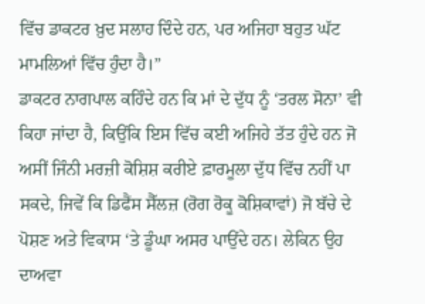ਵਿੱਚ ਡਾਕਟਰ ਖ਼ੁਦ ਸਲਾਹ ਦਿੰਦੇ ਹਨ, ਪਰ ਅਜਿਹਾ ਬਹੁਤ ਘੱਟ ਮਾਮਲਿਆਂ ਵਿੱਚ ਹੁੰਦਾ ਹੈ।”
ਡਾਕਟਰ ਨਾਗਪਾਲ ਕਹਿੰਦੇ ਹਨ ਕਿ ਮਾਂ ਦੇ ਦੁੱਧ ਨੂੰ ‘ਤਰਲ ਸੋਨਾ’ ਵੀ ਕਿਹਾ ਜਾਂਦਾ ਹੈ, ਕਿਉਂਕਿ ਇਸ ਵਿੱਚ ਕਈ ਅਜਿਹੇ ਤੱਤ ਹੁੰਦੇ ਹਨ ਜੋ ਅਸੀਂ ਜਿੰਨੀ ਮਰਜ਼ੀ ਕੋਸ਼ਿਸ਼ ਕਰੀਏ ਫ਼ਾਰਮੂਲਾ ਦੁੱਧ ਵਿੱਚ ਨਹੀਂ ਪਾ ਸਕਦੇ, ਜਿਵੇਂ ਕਿ ਡਿਫੈਂਸ ਸੈੱਲਜ਼ (ਰੋਗ ਰੋਕੂ ਕੋਸ਼ਿਕਾਵਾਂ) ਜੋ ਬੱਚੇ ਦੇ ਪੋਸ਼ਣ ਅਤੇ ਵਿਕਾਸ ‘ਤੇ ਡੂੰਘਾ ਅਸਰ ਪਾਉਂਦੇ ਹਨ। ਲੇਕਿਨ ਉਹ ਦਾਅਵਾ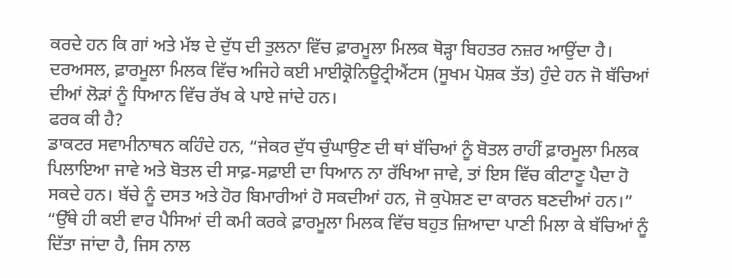ਕਰਦੇ ਹਨ ਕਿ ਗਾਂ ਅਤੇ ਮੱਝ ਦੇ ਦੁੱਧ ਦੀ ਤੁਲਨਾ ਵਿੱਚ ਫ਼ਾਰਮੂਲਾ ਮਿਲਕ ਥੋੜ੍ਹਾ ਬਿਹਤਰ ਨਜ਼ਰ ਆਉਂਦਾ ਹੈ।
ਦਰਅਸਲ, ਫ਼ਾਰਮੂਲਾ ਮਿਲਕ ਵਿੱਚ ਅਜਿਹੇ ਕਈ ਮਾਈਕ੍ਰੋਨਿਊਟ੍ਰੀਐਂਟਸ (ਸੂਖਮ ਪੋਸ਼ਕ ਤੱਤ) ਹੁੰਦੇ ਹਨ ਜੋ ਬੱਚਿਆਂ ਦੀਆਂ ਲੋੜਾਂ ਨੂੰ ਧਿਆਨ ਵਿੱਚ ਰੱਖ ਕੇ ਪਾਏ ਜਾਂਦੇ ਹਨ।
ਫਰਕ ਕੀ ਹੈ?
ਡਾਕਟਰ ਸਵਾਮੀਨਾਥਨ ਕਹਿੰਦੇ ਹਨ, “ਜੇਕਰ ਦੁੱਧ ਚੁੰਘਾਉਣ ਦੀ ਥਾਂ ਬੱਚਿਆਂ ਨੂੰ ਬੋਤਲ ਰਾਹੀਂ ਫ਼ਾਰਮੂਲਾ ਮਿਲਕ ਪਿਲਾਇਆ ਜਾਵੇ ਅਤੇ ਬੋਤਲ ਦੀ ਸਾਫ਼-ਸਫ਼ਾਈ ਦਾ ਧਿਆਨ ਨਾ ਰੱਖਿਆ ਜਾਵੇ, ਤਾਂ ਇਸ ਵਿੱਚ ਕੀਟਾਣੂ ਪੈਦਾ ਹੋ ਸਕਦੇ ਹਨ। ਬੱਚੇ ਨੂੰ ਦਸਤ ਅਤੇ ਹੋਰ ਬਿਮਾਰੀਆਂ ਹੋ ਸਕਦੀਆਂ ਹਨ, ਜੋ ਕੁਪੋਸ਼ਣ ਦਾ ਕਾਰਨ ਬਣਦੀਆਂ ਹਨ।”
“ਉੱਥੇ ਹੀ ਕਈ ਵਾਰ ਪੈਸਿਆਂ ਦੀ ਕਮੀ ਕਰਕੇ ਫ਼ਾਰਮੂਲਾ ਮਿਲਕ ਵਿੱਚ ਬਹੁਤ ਜ਼ਿਆਦਾ ਪਾਣੀ ਮਿਲਾ ਕੇ ਬੱਚਿਆਂ ਨੂੰ ਦਿੱਤਾ ਜਾਂਦਾ ਹੈ, ਜਿਸ ਨਾਲ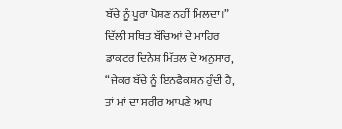ਬੱਚੇ ਨੂੰ ਪੂਰਾ ਪੋਸ਼ਣ ਨਹੀਂ ਮਿਲਦਾ।”
ਦਿੱਲੀ ਸਥਿਤ ਬੱਚਿਆਂ ਦੇ ਮਾਹਿਰ ਡਾਕਟਰ ਦਿਨੇਸ਼ ਮਿੱਤਲ ਦੇ ਅਨੁਸਾਰ, “ਜੇਕਰ ਬੱਚੇ ਨੂੰ ਇਨਫੈਕਸ਼ਨ ਹੁੰਦੀ ਹੈ, ਤਾਂ ਮਾਂ ਦਾ ਸਰੀਰ ਆਪਣੇ ਆਪ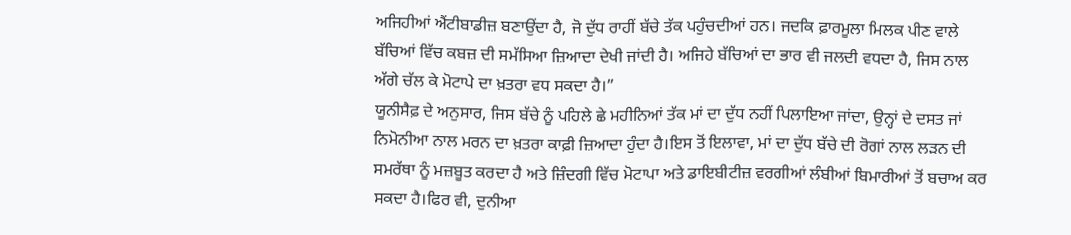ਅਜਿਹੀਆਂ ਐਂਟੀਬਾਡੀਜ਼ ਬਣਾਉਂਦਾ ਹੈ, ਜੋ ਦੁੱਧ ਰਾਹੀਂ ਬੱਚੇ ਤੱਕ ਪਹੁੰਚਦੀਆਂ ਹਨ। ਜਦਕਿ ਫ਼ਾਰਮੂਲਾ ਮਿਲਕ ਪੀਣ ਵਾਲੇ ਬੱਚਿਆਂ ਵਿੱਚ ਕਬਜ਼ ਦੀ ਸਮੱਸਿਆ ਜ਼ਿਆਦਾ ਦੇਖੀ ਜਾਂਦੀ ਹੈ। ਅਜਿਹੇ ਬੱਚਿਆਂ ਦਾ ਭਾਰ ਵੀ ਜਲਦੀ ਵਧਦਾ ਹੈ, ਜਿਸ ਨਾਲ ਅੱਗੇ ਚੱਲ ਕੇ ਮੋਟਾਪੇ ਦਾ ਖ਼ਤਰਾ ਵਧ ਸਕਦਾ ਹੈ।”
ਯੂਨੀਸੈਫ਼ ਦੇ ਅਨੁਸਾਰ, ਜਿਸ ਬੱਚੇ ਨੂੰ ਪਹਿਲੇ ਛੇ ਮਹੀਨਿਆਂ ਤੱਕ ਮਾਂ ਦਾ ਦੁੱਧ ਨਹੀਂ ਪਿਲਾਇਆ ਜਾਂਦਾ, ਉਨ੍ਹਾਂ ਦੇ ਦਸਤ ਜਾਂ ਨਿਮੋਨੀਆ ਨਾਲ ਮਰਨ ਦਾ ਖ਼ਤਰਾ ਕਾਫ਼ੀ ਜ਼ਿਆਦਾ ਹੁੰਦਾ ਹੈ।ਇਸ ਤੋਂ ਇਲਾਵਾ, ਮਾਂ ਦਾ ਦੁੱਧ ਬੱਚੇ ਦੀ ਰੋਗਾਂ ਨਾਲ ਲੜਨ ਦੀ ਸਮਰੱਥਾ ਨੂੰ ਮਜ਼ਬੂਤ ਕਰਦਾ ਹੈ ਅਤੇ ਜ਼ਿੰਦਗੀ ਵਿੱਚ ਮੋਟਾਪਾ ਅਤੇ ਡਾਇਬੀਟੀਜ਼ ਵਰਗੀਆਂ ਲੰਬੀਆਂ ਬਿਮਾਰੀਆਂ ਤੋਂ ਬਚਾਅ ਕਰ ਸਕਦਾ ਹੈ।ਫਿਰ ਵੀ, ਦੁਨੀਆ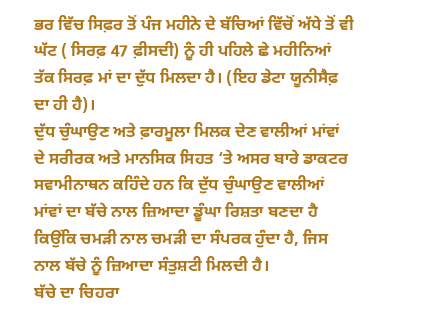ਭਰ ਵਿੱਚ ਸਿਫ਼ਰ ਤੋਂ ਪੰਜ ਮਹੀਨੇ ਦੇ ਬੱਚਿਆਂ ਵਿੱਚੋਂ ਅੱਧੇ ਤੋਂ ਵੀ ਘੱਟ ( ਸਿਰਫ਼ 47 ਫ਼ੀਸਦੀ) ਨੂੰ ਹੀ ਪਹਿਲੇ ਛੇ ਮਹੀਨਿਆਂ ਤੱਕ ਸਿਰਫ਼ ਮਾਂ ਦਾ ਦੁੱਧ ਮਿਲਦਾ ਹੈ। (ਇਹ ਡੇਟਾ ਯੂਨੀਸੈਫ਼ ਦਾ ਹੀ ਹੈ)।
ਦੁੱਧ ਚੁੰਘਾਉਣ ਅਤੇ ਫ਼ਾਰਮੂਲਾ ਮਿਲਕ ਦੇਣ ਵਾਲੀਆਂ ਮਾਂਵਾਂ ਦੇ ਸਰੀਰਕ ਅਤੇ ਮਾਨਸਿਕ ਸਿਹਤ ‘ਤੇ ਅਸਰ ਬਾਰੇ ਡਾਕਟਰ ਸਵਾਮੀਨਾਥਨ ਕਹਿੰਦੇ ਹਨ ਕਿ ਦੁੱਧ ਚੁੰਘਾਉਣ ਵਾਲੀਆਂ ਮਾਂਵਾਂ ਦਾ ਬੱਚੇ ਨਾਲ ਜ਼ਿਆਦਾ ਡੂੰਘਾ ਰਿਸ਼ਤਾ ਬਣਦਾ ਹੈ ਕਿਉਂਕਿ ਚਮੜੀ ਨਾਲ ਚਮੜੀ ਦਾ ਸੰਪਰਕ ਹੁੰਦਾ ਹੈ, ਜਿਸ ਨਾਲ ਬੱਚੇ ਨੂੰ ਜ਼ਿਆਦਾ ਸੰਤੁਸ਼ਟੀ ਮਿਲਦੀ ਹੈ।
ਬੱਚੇ ਦਾ ਚਿਹਰਾ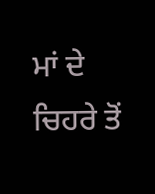ਮਾਂ ਦੇ ਚਿਹਰੇ ਤੋਂ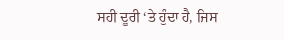ਸਹੀ ਦੂਰੀ ‘ਤੇ ਹੁੰਦਾ ਹੈ, ਜਿਸ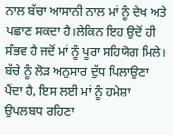ਨਾਲ ਬੱਚਾ ਆਸਾਨੀ ਨਾਲ ਮਾਂ ਨੂੰ ਦੇਖ ਅਤੇ ਪਛਾਣ ਸਕਦਾ ਹੈ।ਲੇਕਿਨ ਇਹ ਉਦੋਂ ਹੀ ਸੰਭਵ ਹੈ ਜਦੋਂ ਮਾਂ ਨੂੰ ਪੂਰਾ ਸਹਿਯੋਗ ਮਿਲੇ। ਬੱਚੇ ਨੂੰ ਲੋੜ ਅਨੁਸਾਰ ਦੁੱਧ ਪਿਲਾਉਣਾ ਪੈਂਦਾ ਹੈ, ਇਸ ਲਈ ਮਾਂ ਨੂੰ ਹਮੇਸ਼ਾ ਉਪਲਬਧ ਰਹਿਣਾ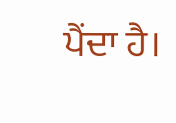ਪੈਂਦਾ ਹੈ।